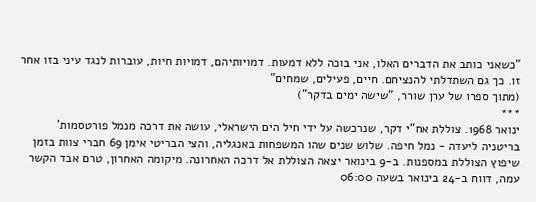"כשאני כותב את הדברים האלו, אני בוכה ללא דמעות. דמויותיהם, דמויות חיות, עוברות לנגד עיני בזו אחר זו. כך גם השתדלתי להנציחם. חיים, פעילים, שמחים"
(מתוך ספרו של ערן שורר, "שישה ימים בדקר")
***
ינואר 1968. צוללת אח"י דקר, שנרכשה על ידי חיל הים הישראלי, עושה את דרכה מנמל פורטסמות' בריטניה ליעדה - נמל חיפה. שלוש שנים שהו המשפחות באנגליה, והצי הבריטי אימן 69 חברי צוות בזמן שיפוץ הצוללת במספנות. ב-9 בינואר יצאה הצוללת אל דרכה האחרונה. מיקומה האחרון, טרם אבד הקשר עמה, דווח ב-24 בינואר בשעה 06:00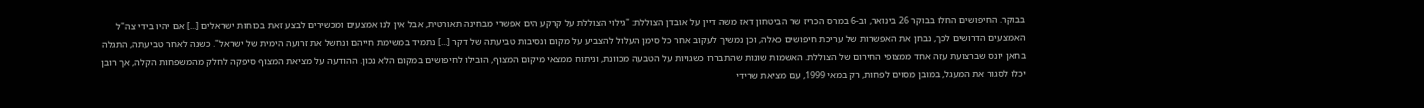בבוקר. החיפושים החלו בבוקר 26 בינואר, וב-6 במרס הכריז שר הביטחון דאז משה דיין על אובדן הצוללת: "גילוי הצוללת על קרקע הים אפשרי מבחינה תאורטית, אבל אין לנו אמצעים ומכשירים לבצע זאת בכוחות ישראלים [...] אם יהיו בידי צה"ל האמצעים הדרושים לכך, נבחן את האפשרות של עריכת חיפושים כאלה, וכן נמשיך לעקוב אחר כל סימן העלול להצביע על מקום ונסיבות טביעתה של דקר [...] נתמיד במשימת חייהם ונחשל את זרועה הימית של ישראל". כשנה לאחר טביעתה, התגלה בחאן יונס שברצועת עזה אחד ממצופי החירום של הצוללת. האשמות שונות שהתבררו כשגויות על הטבעה מכוונת, וניתוח ממצאי מיקום המצוף, הובילו לחיפושים במקום הלא נכון. ההודעה על מציאת המצוף סיפקה לחלק מהמשפחות הקלה, אך רובן יכלו לסגור את המעגל, במובן מסוים לפחות, רק במאי 1999, עם מציאת שרידי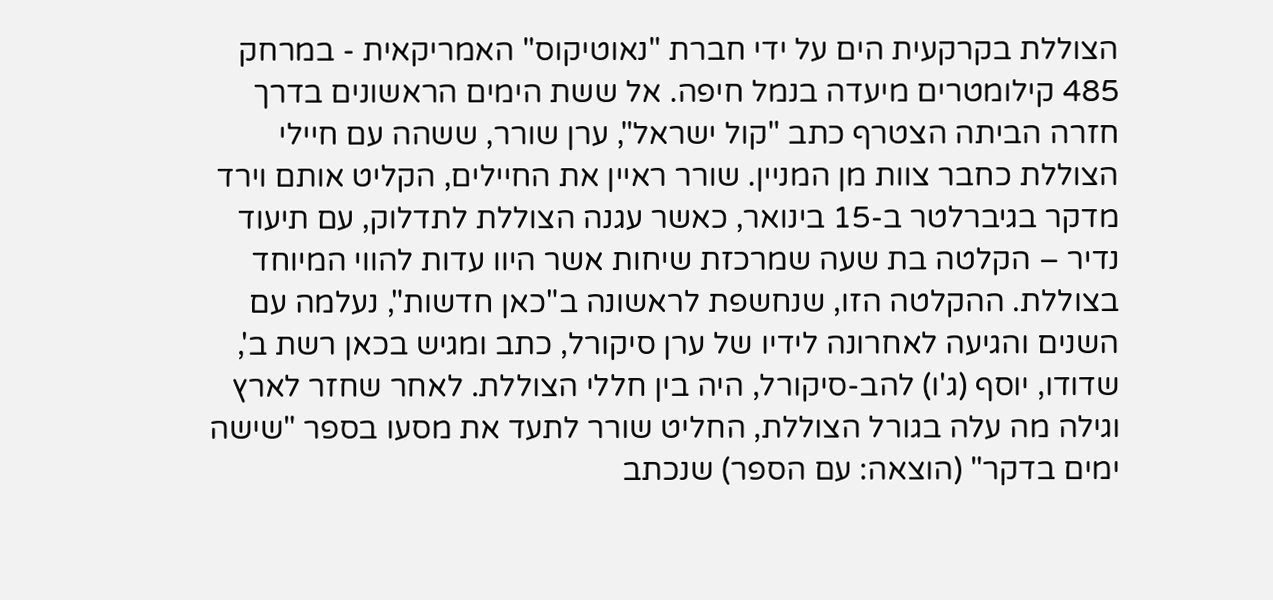הצוללת בקרקעית הים על ידי חברת "נאוטיקוס" האמריקאית - במרחק 485 קילומטרים מיעדה בנמל חיפה. אל ששת הימים הראשונים בדרך חזרה הביתה הצטרף כתב "קול ישראל", ערן שורר, ששהה עם חיילי הצוללת כחבר צוות מן המניין. שורר ראיין את החיילים, הקליט אותם וירד מדקר בגיברלטר ב-15 בינואר, כאשר עגנה הצוללת לתדלוק, עם תיעוד נדיר – הקלטה בת שעה שמרכזת שיחות אשר היוו עדות להווי המיוחד בצוללת. ההקלטה הזו, שנחשפת לראשונה ב"כאן חדשות", נעלמה עם השנים והגיעה לאחרונה לידיו של ערן סיקורל, כתב ומגיש בכאן רשת ב', שדודו, יוסף (ג'ו) להב-סיקורל, היה בין חללי הצוללת. לאחר שחזר לארץ וגילה מה עלה בגורל הצוללת, החליט שורר לתעד את מסעו בספר "שישה ימים בדקר" (הוצאה: עם הספר) שנכתב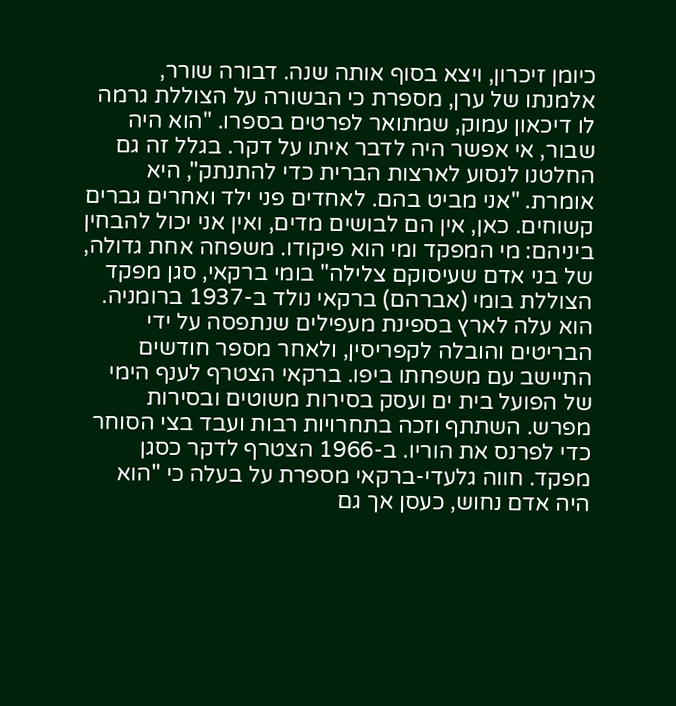כיומן זיכרון, ויצא בסוף אותה שנה. דבורה שורר, אלמנתו של ערן, מספרת כי הבשורה על הצוללת גרמה לו דיכאון עמוק, שמתואר לפרטים בספרו. "הוא היה שבור, אי אפשר היה לדבר איתו על דקר. בגלל זה גם החלטנו לנסוע לארצות הברית כדי להתנתק", היא אומרת. "אני מביט בהם. לאחדים פני ילד ואחרים גברים קשוחים. כאן, אין הם לבושים מדים, ואין אני יכול להבחין ביניהם: מי המפקד ומי הוא פיקודו. משפחה אחת גדולה, של בני אדם שעיסוקם צלילה" בומי ברקאי, סגן מפקד הצוללת בומי (אברהם) ברקאי נולד ב-1937 ברומניה. הוא עלה לארץ בספינת מעפילים שנתפסה על ידי הבריטים והובלה לקפריסין, ולאחר מספר חודשים התיישב עם משפחתו ביפו. ברקאי הצטרף לענף הימי של הפועל בית ים ועסק בסירות משוטים ובסירות מפרש. השתתף וזכה בתחרויות רבות ועבד בצי הסוחר כדי לפרנס את הוריו. ב-1966 הצטרף לדקר כסגן מפקד. חווה גלעדי-ברקאי מספרת על בעלה כי "הוא היה אדם נחוש, כעסן אך גם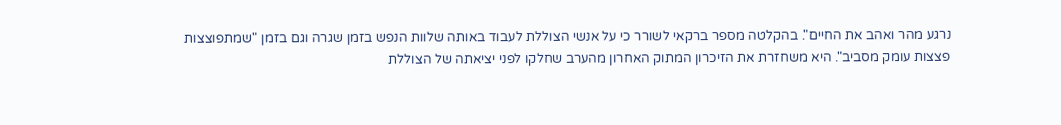נרגע מהר ואהב את החיים". בהקלטה מספר ברקאי לשורר כי על אנשי הצוללת לעבוד באותה שלוות הנפש בזמן שגרה וגם בזמן "שמתפוצצות פצצות עומק מסביב". היא משחזרת את הזיכרון המתוק האחרון מהערב שחלקו לפני יציאתה של הצוללת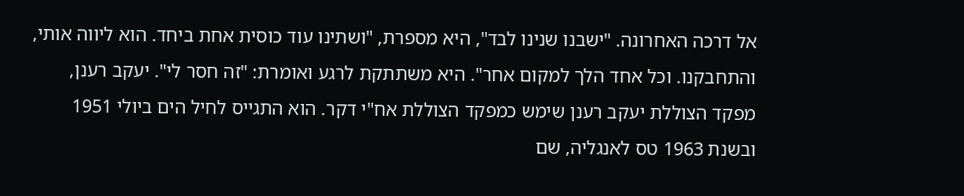אל דרכה האחרונה. "ישבנו שנינו לבד", היא מספרת, "ושתינו עוד כוסית אחת ביחד. הוא ליווה אותי, והתחבקנו. וכל אחד הלך למקום אחר". היא משתתקת לרגע ואומרת: "זה חסר לי". יעקב רענן, מפקד הצוללת יעקב רענן שימש כמפקד הצוללת אח"י דקר. הוא התגייס לחיל הים ביולי 1951 ובשנת 1963 טס לאנגליה, שם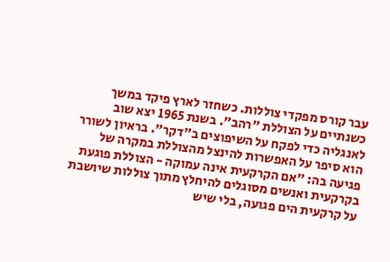עבר קורס מפקדי צוללות. כשחזר לארץ פיקד במשך כשנתיים על הצוללת "רהב". בשנת 1965 יצא שוב לאנגליה כדי לפקח על השיפוצים ב"דקר". בראיון לשורר הוא סיפר על האפשרות להינצל מהצוללת במקרה של פגיעה בה: "אם הקרקעית אינה עמוקה - הצוללת פוגעת בקרקעית ואנשים מסוגלים להיחלץ מתוך צוללות שיושבת על קרקעית הים פגועה, בלי שיש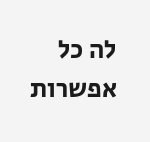לה כל אפשרות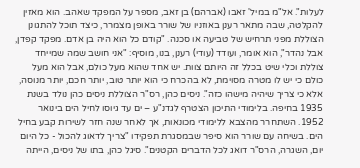לעלות". אל"מ במיל' זאבו (אברהם) בן זאב, מספר על המפקד שאהב. הוא מאזין להקלטה, שבה מתאר רענן באוזניו של שורר באופן מצמרר, כיצד תוכל להתגונן הצוללת מפני תרחיש של טביעה או סכנה. "קודם כל הוא היה בן אדם. מפקד קפדן, אבל נהדר", הוא אומר, ועודד (עודי) רענן, בנו, מוסיף: "אני חושב שמה שמייחד צוללת וכלי שיט בכלל זה היותם צוות. יש אחד שהוא מעל כולם, אבל הוא מעל כולם כי יש לו מטרה מסוימת, לא בהכרח כי הוא יותר טוב, יותר חכם, יותר מנוסה, אלא כי צריך שיהיה מישהו כזה". ניסים כהן, רס"ר הצוללת ניסים כהן נולד בשנת 1935 בחיפה. בלימודי התיכון הצטרף לגדנ"ע – ים עד גיוסו לחיל הים בינואר 1952. השתחרר מהצבא ללימודי מכונאות, אך לאחר שנה חזר לשירות קבע בחיל הים. בשיחה עם שורר הוא סיפר שבמסגרת תפקידו "צריך לדאוג להכול - כל היום יום, השגרה, הרס"ר דואג לכל הדברים הקטנים". סיגל כהן, בתו של ניסים, הייתה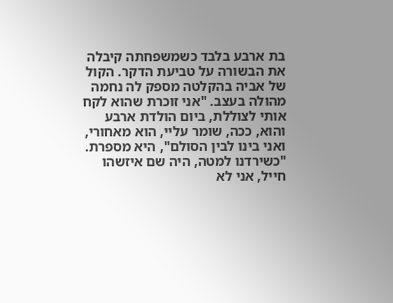בת ארבע בלבד כשמשפחתה קיבלה את הבשורה על טביעת הדקר. הקול של אביה בהקלטה מספק לה נחמה מהולה בעצב. "אני זוכרת שהוא לקח אותי לצוללת, ביום הולדת ארבע והוא, ככה, שומר עליי, הוא מאחורי, ואני בינו לבין הסולם", היא מספרת. "כשירדנו למטה, היה שם איזשהו חייל, אני לא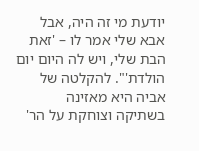יודעת מי זה היה, אבל אבא שלי אמר לו – 'זאת הבת שלי, ויש לה היום יום הולדת'". להקלטה של אביה היא מאזינה בשתיקה וצוחקת על הר'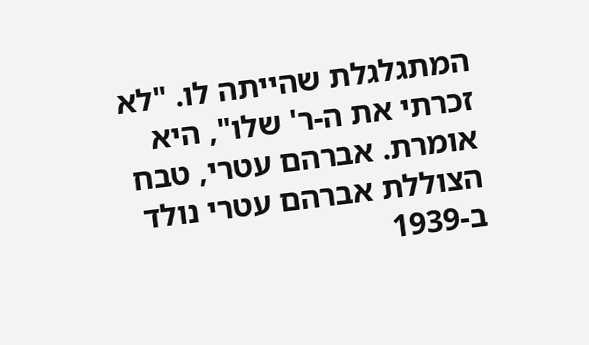המתגלגלת שהייתה לו. "לא זכרתי את ה-ר' שלו", היא אומרת. אברהם עטרי, טבח הצוללת אברהם עטרי נולד ב-1939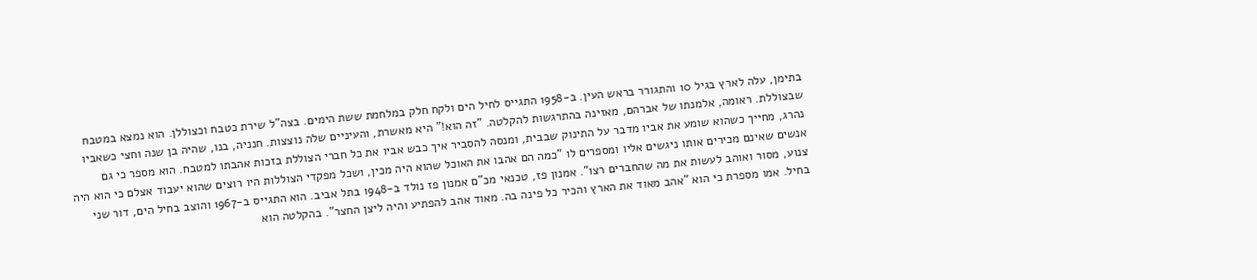בתימן, עלה לארץ בגיל 10 והתגורר בראש העין. ב-1958 התגייס לחיל הים ולקח חלק במלחמת ששת הימים. בצה"ל שירת כטבח וכצוללן. הוא נמצא במטבח שבצוללת. ראומה, אלמנתו של אברהם, מאזינה בהתרגשות להקלטה. "זה הוא!" היא מאשרת, והעיניים שלה נוצצות. חנניה, בנו, שהיה בן שנה וחצי כשאביו נהרג, מחייך כשהוא שומע את אביו מדבר על התינוק שבבית, ומנסה להסביר איך כבש אביו את כל חברי הצוללת בזכות אהבתו למטבח. הוא מספר כי גם אנשים שאינם מכירים אותו ניגשים אליו ומספרים לו "כמה הם אהבו את האוכל שהוא היה מכין, ושכל מפקדי הצוללות היו רוצים שהוא יעבוד אצלם כי הוא היה צנוע, מסור ואוהב לעשות את מה שהחברים רצו". אמנון פז, טכנאי מכ"ם אמנון פז נולד ב-1948 בתל אביב. הוא התגייס ב-1967 והוצב בחיל הים, דור שני בחיל. אמו מספרת כי הוא "אהב מאוד את הארץ והכיר כל פינה בה. מאוד אהב להפתיע והיה ליצן החצר". בהקלטה הוא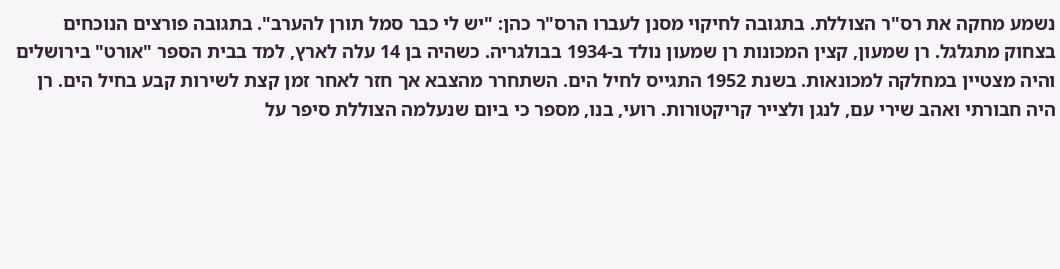נשמע מחקה את רס"ר הצוללת. בתגובה לחיקוי מסנן לעברו הרס"ר כהן: "יש לי כבר סמל תורן להערב". בתגובה פורצים הנוכחים בצחוק מתגלגל. רן שמעון, קצין המכונות רן שמעון נולד ב-1934 בבולגריה. כשהיה בן 14 עלה לארץ, למד בבית הספר "אורט" בירושלים והיה מצטיין במחלקה למכונאות. בשנת 1952 התגייס לחיל הים. השתחרר מהצבא אך חזר לאחר זמן קצת לשירות קבע בחיל הים. רן היה חבורתי ואהב שירי עם, לנגן ולצייר קריקטורות. רועי, בנו, מספר כי ביום שנעלמה הצוללת סיפר על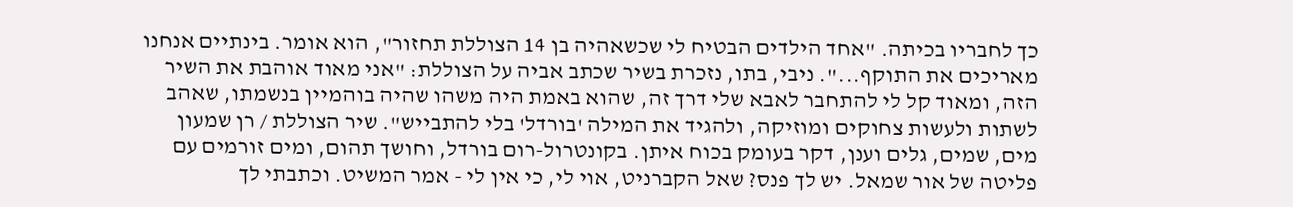כך לחבריו בכיתה. "אחד הילדים הבטיח לי שכשאהיה בן 14 הצוללת תחזור", הוא אומר. בינתיים אנחנו מאריכים את התוקף...". ניבי, בתו, נזכרת בשיר שכתב אביה על הצוללת: "אני מאוד אוהבת את השיר הזה, ומאוד קל לי להתחבר לאבא שלי דרך זה, שהוא באמת היה משהו שהיה בוהמיין בנשמתו, שאהב לשתות ולעשות צחוקים ומוזיקה, ולהגיד את המילה 'בורדל' בלי להתבייש". שיר הצוללת / רן שמעון מים, שמים, גלים וענן, דקר בעומק בכוח איתן. בקונטרול-רום בורדל, וחושך תהום, ומים זורמים עם פליטה של אור שמאל. יש לך פנס? שאל הקברניט, אוי לי, כי אין לי - אמר המשיט. וכתבתי לך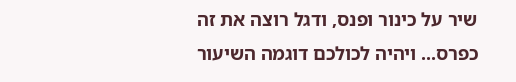שיר על כינור ופנס, ודגל רוצה את זה כפרס... ויהיה לכולכם דוגמה השיעור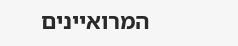המרואיינים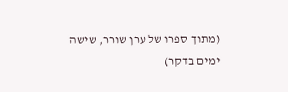(מתוך ספרו של ערן שורר, שישה ימים בדקר)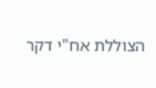הצוללת אח"י דקר